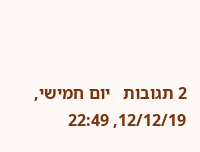2 תגובות   יום חמישי, 12/12/19, 22:49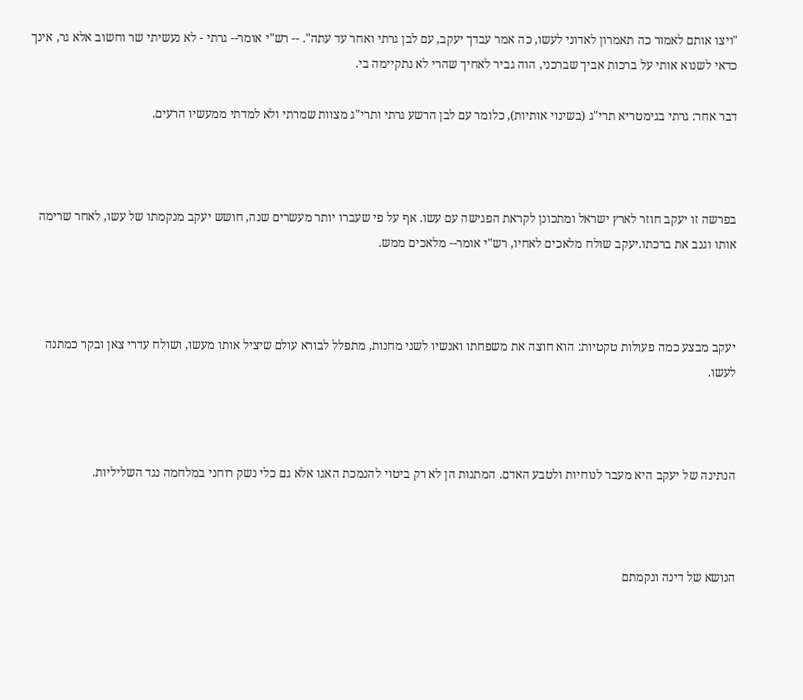"ויצו אותם לאמור כה תאמרון לאדוני לעשו, כה אמר עבדך יעקב, עם לבן גרתי ואחר עד עתה". -- רש"י אומר-- גרתי - לא נעשיתי שר וחשוב אלא גר, אינך כדאי לשנוא אותי על ברכות אביך שברכני, הוה גביר לאחיך שהרי לא נתקיימה בי.

דבר אחר: גרתי בגימטריא תרי"ג (בשינוי אותיות), כלומר עם לבן הרשע גרתי ותרי"ג מצוות שמרתי ולא למדתי ממעשיו הרעים.



בפרשה זו יעקב חוזר לארץ ישראל ומתכונן לקראת הפגישה עם עשו. אף על פי שעברו יותר מעשרים שנה, חושש יעקב מנקמתו של עשו, לאחר שרימה אותו וגנב את ברכתו.יעקב שולח מלאכים לאחיו, רש"י אומר-- מלאכים ממש.



יעקב מבצע כמה פעולות טקטיות: הוא חוצה את משפחתו ואנשיו לשני מחנות, מתפלל לבורא עולם שיציל אותו מעשו, ושולח עדרי צאן ובקר כמתנה לעשו.



הנתינה של יעקב היא מעבר לנוחיות ולטבע האדם. המתנות הן לא רק ביטוי להנמכת האגו אלא גם כלי נשק רוחני במלחמה נגד השליליות.



הנושא של דינה ונקמתם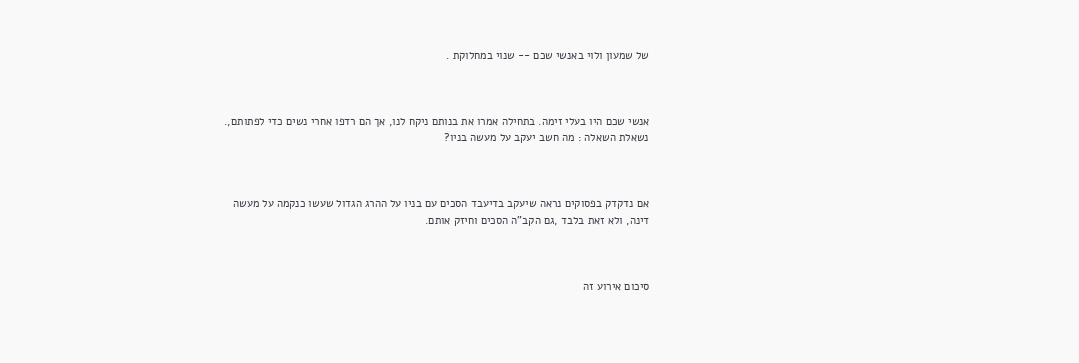של שמעון ולוי באנשי שכם -- שנוי במחלוקת .



אנשי שכם היו בעלי זימה. בתחילה אמרו את בנותם ניקח לנו, אך הם רדפו אחרי נשים כדי לפתותם,. נשאלת השאלה : מה חשב יעקב על מעשה בניו?



אם נדקדק בפסוקים נראה שיעקב בדיעבד הסכים עם בניו על ההרג הגדול שעשו כנקמה על מעשה דינה, ולא זאת בלבד ,גם הקב"ה הסכים וחיזק אותם.



סיכום אירוע זה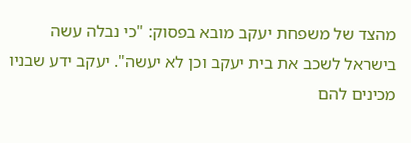מהצד של משפחת יעקב מובא בפסוק: "כי נבלה עשה בישראל לשכב את בית יעקב וכן לא יעשה". יעקב ידע שבניו מכינים להם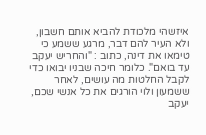איזשהי מלכודת להביא אותם חשבון, ולא העיר להם דבר, מרגע ששמע כי טימאו את דינה, כתוב : "והחריש יעקב עד בואם". כלומר חיכה שבניו יבואו כדי לקבל החלטות מה עושים, לאחר ששמעון ולוי הורגים את כל אנשי שכם, יעקב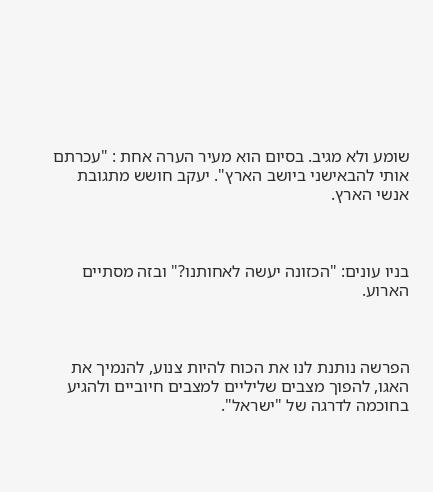שומע ולא מגיב. בסיום הוא מעיר הערה אחת : "עכרתם אותי להבאישני ביושב הארץ". יעקב חושש מתגובת אנשי הארץ.



בניו עונים: "הכזונה יעשה לאחותנו?" ובזה מסתיים הארוע.



הפרשה נותנת לנו את הכוח להיות צנוע, להנמיך את האגו, להפוך מצבים שליליים למצבים חיוביים ולהגיע בחוכמה לדרגה של "ישראל".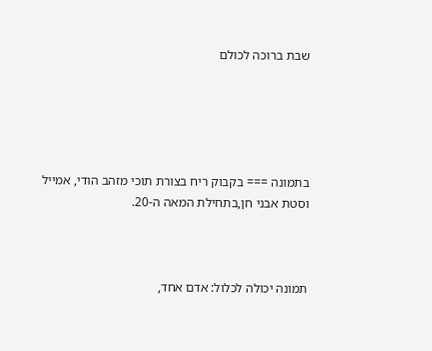שבת ברוכה לכולם





בתמונה === בקבוק ריח בצורת תוכי מזהב הודי, אמייל וסטת אבני חן,בתחילת המאה ה-20.



תמונה יכולה לכלול: אדם אחד,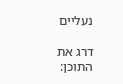נעליים

דרג את התוכן: